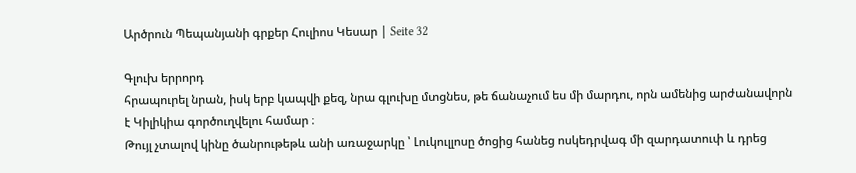Արծրուն Պեպանյանի գրքեր Հուլիոս Կեսար | Seite 32

Գլուխ երրորդ
հրապուրել նրան, իսկ երբ կապվի քեզ, նրա գլուխը մտցնես, թե ճանաչում ես մի մարդու, որն ամենից արժանավորն է Կիլիկիա գործուղվելու համար ։
Թույլ չտալով կինը ծանրութեթև անի առաջարկը ՝ Լուկուլլոսը ծոցից հանեց ոսկեդրվագ մի զարդատուփ և դրեց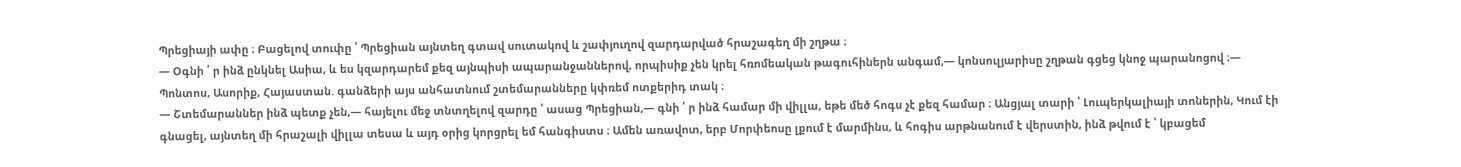Պրեցիայի ափը ։ Բացելով տուփը ՝ Պրեցիան այնտեղ գտավ սուտակով և շափյուղով զարդարված հրաշագեղ մի շղթա ։
— Օգնի ՛ ր ինձ ընկնել Ասիա, և ես կզարդարեմ քեզ այնպիսի ապարանջաններով, որպիսիք չեն կրել հռոմեական թագուհիներն անգամ,— կոնսուլյարիսը շղթան գցեց կնոջ պարանոցով ։— Պոնտոս, Ասորիք, Հայաստան. գանձերի այս անհատնում շտեմարանները կփռեմ ոտքերիդ տակ ։
— Շտեմարաններ ինձ պետք չեն,— հայելու մեջ տնտղելով զարդը ՝ ասաց Պրեցիան,— գնի ՛ ր ինձ համար մի վիլլա, եթե մեծ հոգս չէ քեզ համար ։ Անցյալ տարի ՝ Լուպերկալիայի տոներին, Կում էի գնացել, այնտեղ մի հրաշալի վիլլա տեսա և այդ օրից կորցրել եմ հանգիստս ։ Ամեն առավոտ, երբ Մորփեոսը լքում է մարմինս, և հոգիս արթնանում է վերստին, ինձ թվում է ՝ կբացեմ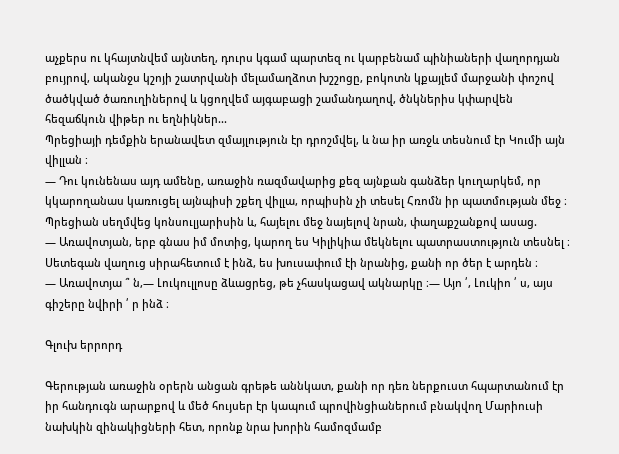աչքերս ու կհայտնվեմ այնտեղ, դուրս կգամ պարտեզ ու կարբենամ պինիաների վաղորդյան բույրով, ականջս կշոյի շատրվանի մելամաղձոտ խշշոցը, բոկոտն կքայլեմ մարջանի փոշով ծածկված ծառուղիներով և կցողվեմ այգաբացի շամանդաղով, ծնկներիս կփարվեն հեզաճկուն վիթեր ու եղնիկներ...
Պրեցիայի դեմքին երանավետ զմայլություն էր դրոշմվել, և նա իր առջև տեսնում էր Կումի այն վիլլան ։
— Դու կունենաս այդ ամենը, առաջին ռազմավարից քեզ այնքան գանձեր կուղարկեմ, որ կկարողանաս կառուցել այնպիսի շքեղ վիլլա, որպիսին չի տեսել Հռոմն իր պատմության մեջ ։
Պրեցիան սեղմվեց կոնսուլյարիսին և, հայելու մեջ նայելով նրան, փաղաքշանքով ասաց.
— Առավոտյան, երբ գնաս իմ մոտից, կարող ես Կիլիկիա մեկնելու պատրաստություն տեսնել ։ Սետեգան վաղուց սիրահետում է ինձ, ես խուսափում էի նրանից, քանի որ ծեր է արդեն ։
— Առավոտյա ՞ ն,— Լուկուլլոսը ձևացրեց, թե չհասկացավ ակնարկը ։— Այո ՛, Լուկիո ՛ ս, այս գիշերը նվիրի ՛ ր ինձ ։

Գլուխ երրորդ

Գերության առաջին օրերն անցան գրեթե աննկատ, քանի որ դեռ ներքուստ հպարտանում էր իր հանդուգն արարքով և մեծ հույսեր էր կապում պրովինցիաներում բնակվող Մարիուսի նախկին զինակիցների հետ, որոնք նրա խորին համոզմամբ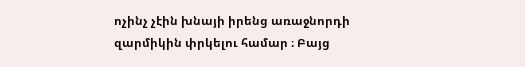ոչինչ չէին խնայի իրենց առաջնորդի զարմիկին փրկելու համար ։ Բայց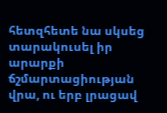հետզհետե նա սկսեց տարակուսել իր արարքի ճշմարտացիության վրա, ու երբ լրացավ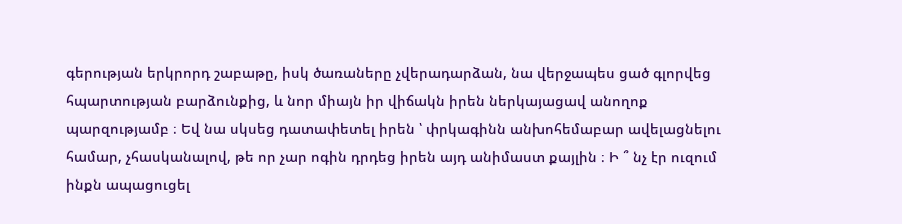գերության երկրորդ շաբաթը, իսկ ծառաները չվերադարձան, նա վերջապես ցած գլորվեց հպարտության բարձունքից, և նոր միայն իր վիճակն իրեն ներկայացավ անողոք պարզությամբ ։ Եվ նա սկսեց դատափետել իրեն ՝ փրկագինն անխոհեմաբար ավելացնելու համար, չհասկանալով, թե որ չար ոգին դրդեց իրեն այդ անիմաստ քայլին ։ Ի ՞ նչ էր ուզում ինքն ապացուցել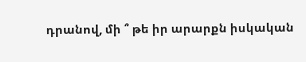դրանով, մի ՞ թե իր արարքն իսկական